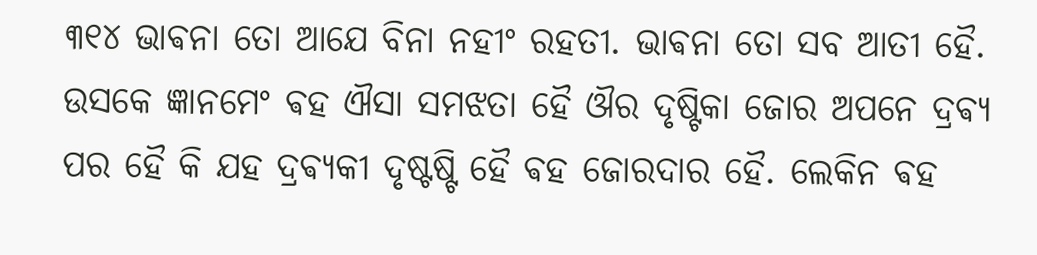୩୧୪ ଭାଵନା ତୋ ଆଯେ ବିନା ନହୀଂ ରହତୀ. ଭାଵନା ତୋ ସବ ଆତୀ ହୈ. ଉସକେ ଜ୍ଞାନମେଂ ଵହ ଐସା ସମଝତା ହୈ ଔର ଦୃଷ୍ଟିକା ଜୋର ଅପନେ ଦ୍ରଵ୍ଯ ପର ହୈ କି ଯହ ଦ୍ରଵ୍ଯକୀ ଦୃଷ୍ଟଷ୍ଟି ହୈ ଵହ ଜୋରଦାର ହୈ. ଲେକିନ ଵହ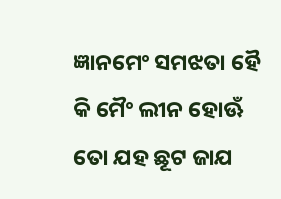ଜ୍ଞାନମେଂ ସମଝତା ହୈ କି ମୈଂ ଲୀନ ହୋଊଁ ତୋ ଯହ ଛୂଟ ଜାଯ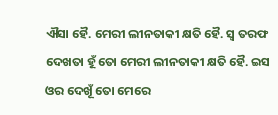ଐସା ହୈ. ମେରୀ ଲୀନତାକୀ କ୍ଷତି ହୈ. ସ୍ଵ ତରଫ ଦେଖତା ହୂଁ ତୋ ମେରୀ ଲୀନତାକୀ କ୍ଷତି ହୈ. ଇସ ଓର ଦେଖୂଁ ତୋ ମେରେ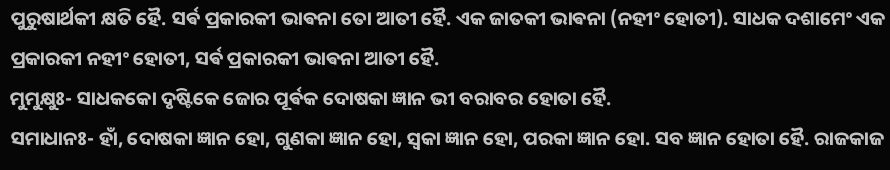ପୁରୁଷାର୍ଥକୀ କ୍ଷତି ହୈ. ସର୍ଵ ପ୍ରକାରକୀ ଭାଵନା ତୋ ଆତୀ ହୈ. ଏକ ଜାତକୀ ଭାଵନା (ନହୀଂ ହୋତୀ). ସାଧକ ଦଶାମେଂ ଏକ ପ୍ରକାରକୀ ନହୀଂ ହୋତୀ, ସର୍ଵ ପ୍ରକାରକୀ ଭାଵନା ଆତୀ ହୈ.
ମୁମୁକ୍ଷୁଃ- ସାଧକକୋ ଦୃଷ୍ଟିକେ ଜୋର ପୂର୍ଵକ ଦୋଷକା ଜ୍ଞାନ ଭୀ ବରାବର ହୋତା ହୈ.
ସମାଧାନଃ- ହାଁ, ଦୋଷକା ଜ୍ଞାନ ହୋ, ଗୁଣକା ଜ୍ଞାନ ହୋ, ସ୍ଵକା ଜ୍ଞାନ ହୋ, ପରକା ଜ୍ଞାନ ହୋ. ସବ ଜ୍ଞାନ ହୋତା ହୈ. ରାଜକାଜ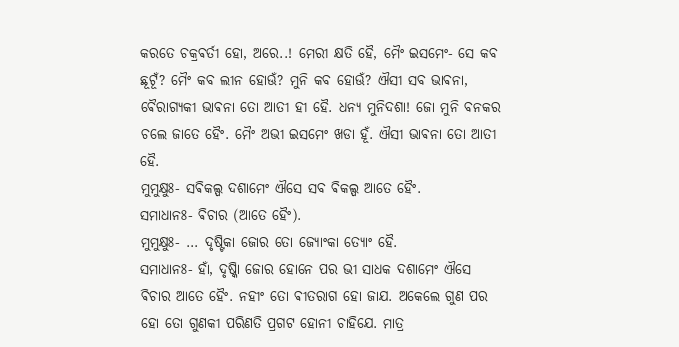କରତେ ଚକ୍ରଵର୍ତୀ ହୋ, ଅରେ..! ମେରୀ କ୍ଷତି ହୈ, ମୈଂ ଇସମେଂ- ସେ କବ ଛୂଟୂଁ? ମୈଂ କବ ଲୀନ ହୋଊଁ? ମୁନି କବ ହୋଊଁ? ଐସୀ ସବ ଭାଵନା, ଵୈରାଗ୍ଯକୀ ଭାଵନା ତୋ ଆତୀ ହୀ ହୈ. ଧନ୍ଯ ମୁନିଦଶା! ଜୋ ମୁନି ବନକର ଚଲେ ଜାତେ ହୈଂ. ମୈଂ ଅଭୀ ଇସମେଂ ଖଡା ହୂଁ. ଐସୀ ଭାଵନା ତୋ ଆତୀ ହୈ.
ମୁମୁକ୍ଷୁଃ- ସଵିକଲ୍ପ ଦଶାମେଂ ଐସେ ସବ ଵିକଲ୍ପ ଆତେ ହୈଂ.
ସମାଧାନଃ- ଵିଚାର (ଆତେ ହୈଂ).
ମୁମୁକ୍ଷୁଃ- ... ଦୃଷ୍ଟିକା ଜୋର ତୋ ଜ୍ଯୋଂକା ତ୍ଯୋଂ ହୈ.
ସମାଧାନଃ- ହାଁ, ଦୃଷ୍କିା ଜୋର ହୋନେ ପର ଭୀ ସାଧକ ଦଶାମେଂ ଐସେ ଵିଚାର ଆତେ ହୈଂ. ନହୀଂ ତୋ ଵୀତରାଗ ହୋ ଜାଯ. ଅକେଲେ ଗୁଣ ପର ହୋ ତୋ ଗୁଣକୀ ପରିଣତି ପ୍ରଗଟ ହୋନୀ ଚାହିଯେ. ମାତ୍ର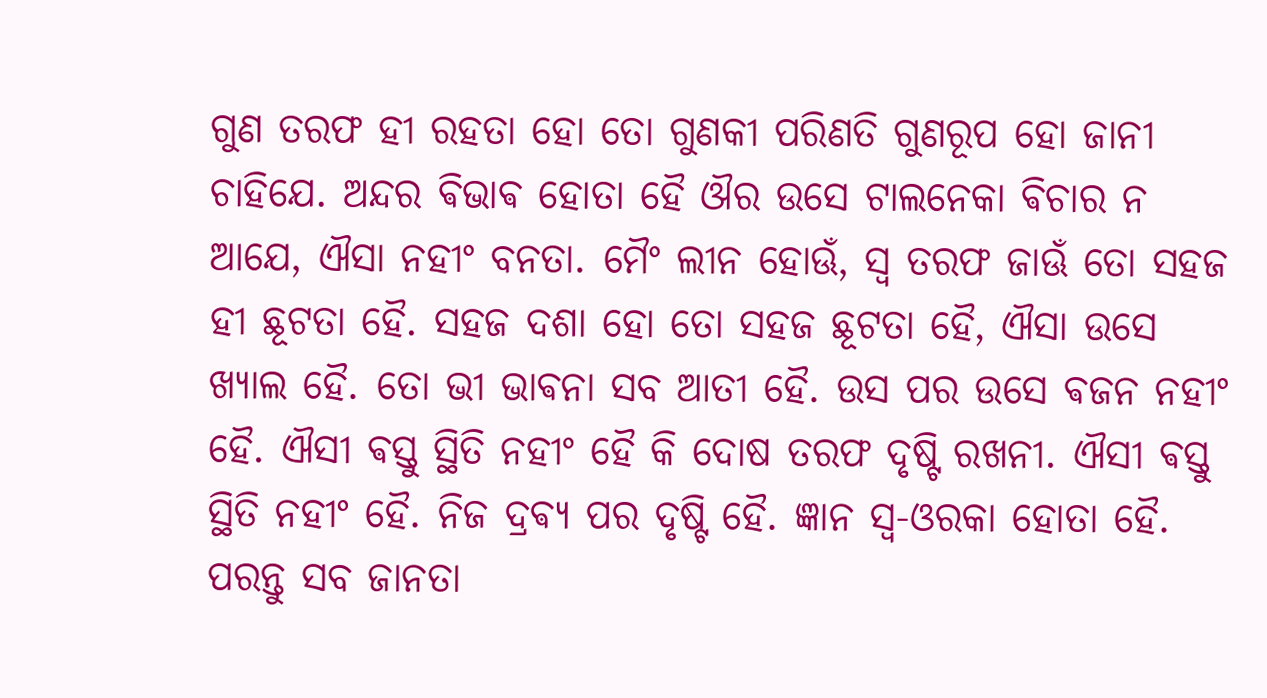ଗୁଣ ତରଫ ହୀ ରହତା ହୋ ତୋ ଗୁଣକୀ ପରିଣତି ଗୁଣରୂପ ହୋ ଜାନୀ ଚାହିଯେ. ଅନ୍ଦର ଵିଭାଵ ହୋତା ହୈ ଔର ଉସେ ଟାଲନେକା ଵିଚାର ନ ଆଯେ, ଐସା ନହୀଂ ବନତା. ମୈଂ ଲୀନ ହୋଊଁ, ସ୍ଵ ତରଫ ଜାଊଁ ତୋ ସହଜ ହୀ ଛୂଟତା ହୈ. ସହଜ ଦଶା ହୋ ତୋ ସହଜ ଛୂଟତା ହୈ, ଐସା ଉସେ ଖ୍ଯାଲ ହୈ. ତୋ ଭୀ ଭାଵନା ସବ ଆତୀ ହୈ. ଉସ ପର ଉସେ ଵଜନ ନହୀଂ ହୈ. ଐସୀ ଵସ୍ତୁ ସ୍ଥିତି ନହୀଂ ହୈ କି ଦୋଷ ତରଫ ଦୃଷ୍ଟି ରଖନୀ. ଐସୀ ଵସ୍ତୁ ସ୍ଥିତି ନହୀଂ ହୈ. ନିଜ ଦ୍ରଵ୍ଯ ପର ଦୃଷ୍ଟି ହୈ. ଜ୍ଞାନ ସ୍ଵ-ଓରକା ହୋତା ହୈ. ପରନ୍ତୁ ସବ ଜାନତା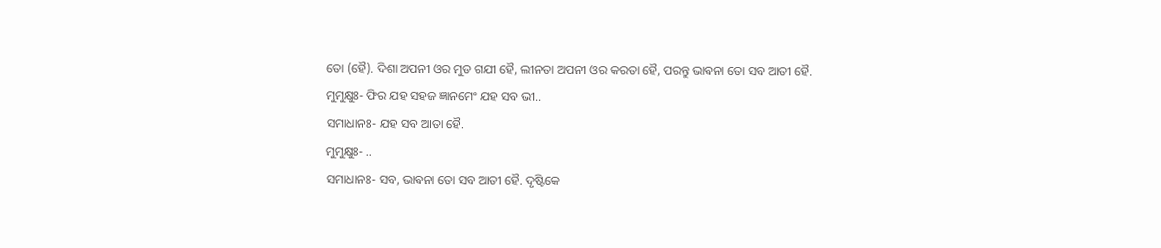ତୋ (ହୈ). ଦିଶା ଅପନୀ ଓର ମୁଡ ଗଯୀ ହୈ, ଲୀନତା ଅପନୀ ଓର କରତା ହୈ, ପରନ୍ତୁ ଭାଵନା ତୋ ସବ ଆତୀ ହୈ.
ମୁମୁକ୍ଷୁଃ- ଫିର ଯହ ସହଜ ଜ୍ଞାନମେଂ ଯହ ସବ ଭୀ..
ସମାଧାନଃ- ଯହ ସବ ଆତା ହୈ.
ମୁମୁକ୍ଷୁଃ- ..
ସମାଧାନଃ- ସବ, ଭାଵନା ତୋ ସବ ଆତୀ ହୈ. ଦୃଷ୍ଟିକେ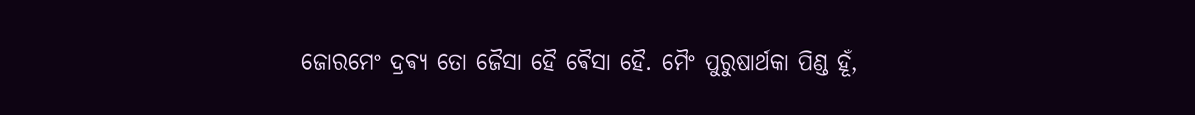ଜୋରମେଂ ଦ୍ରଵ୍ଯ ତୋ ଜୈସା ହୈ ଵୈସା ହୈ. ମୈଂ ପୁରୁଷାର୍ଥକା ପିଣ୍ଡ ହୂଁ,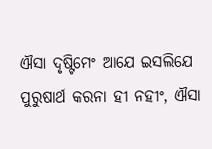ଐସା ଦୃଷ୍ଟିମେଂ ଆଯେ ଇସଲିଯେ ପୁରୁଷାର୍ଥ କରନା ହୀ ନହୀଂ, ଐସା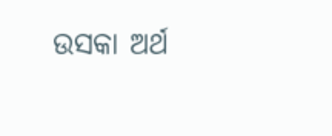ଉସକା ଅର୍ଥ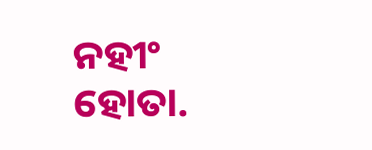ନହୀଂ ହୋତା.